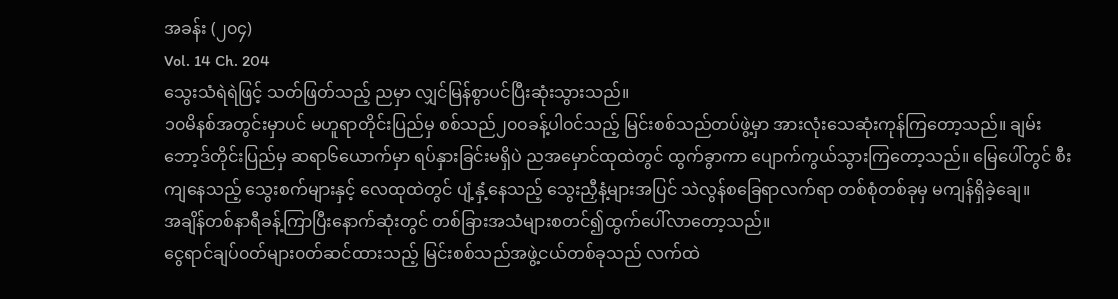အခန်း (၂၀၄)
Vol. 14 Ch. 204
သွေးသံရဲရဲဖြင့် သတ်ဖြတ်သည့် ညမှာ လျှင်မြန်စွာပင်ပြီးဆုံးသွားသည်။
၁၀မိနစ်အတွင်းမှာပင် မဟူရာတိုင်းပြည်မှ စစ်သည်၂၀၀ခန့်ပါ၀င်သည့် မြင်းစစ်သည်တပ်ဖွဲ့မှာ အားလုံးသေဆုံးကုန်ကြတော့သည်။ ချမ်းဘော့ဒ်တိုင်းပြည်မှ ဆရာ၆ယောက်မှာ ရပ်နှားခြင်းမရှိပဲ ညအမှောင်ထုထဲတွင် ထွက်ခွာကာ ပျောက်ကွယ်သွားကြတော့သည်။ မြေပေါ်တွင် စီးကျနေသည့် သွေးစက်များနှင့် လေထုထဲတွင် ပျံ့နှံ့နေသည့် သွေးညှီနံ့များအပြင် သဲလွန်စခြေရာလက်ရာ တစ်စုံတစ်ခုမှ မကျန်ရှိခဲ့ချေ။
အချိန်တစ်နာရီခန့်ကြာပြီးနောက်ဆုံးတွင် တစ်ခြားအသံများစတင်၍ထွက်ပေါ်လာတော့သည်။
ငွေရာင်ချပ်၀တ်များ၀တ်ဆင်ထားသည့် မြင်းစစ်သည်အဖွဲ့ငယ်တစ်ခုသည် လက်ထဲ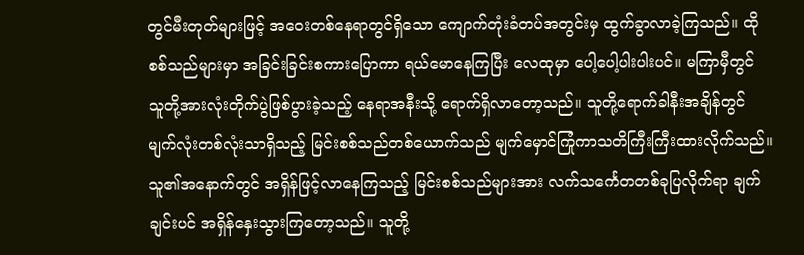တွင်မီးတုတ်များဖြင့် အ၀ေးတစ်နေရာတွင်ရှိသော ကျောက်တုံးခံတပ်အတွင်းမှ ထွက်ခွာလာခဲ့ကြသည်။ ထိုစစ်သည်များမှာ အခြင်းခြင်းစကားပြောကာ ရယ်မောနေကြပြီး လေထုမှာ ပေါ့ပေါ့ပါးပါးပင်။ မကြာမှီတွင် သူတို့အားလုံးတိုက်ပွဲဖြစ်ပွားခဲ့သည့် နေရာအနီးသို့ ရောက်ရှိလာတော့သည်။ သူတို့ရောက်ခါနီးအချိန်တွင် မျက်လုံးတစ်လုံးသာရှိသည့် မြင်းစစ်သည်တစ်ယောက်သည် မျက်မှောင်ကြုံကာသတိကြီးကြီးထားလိုက်သည်။ သူ၏အနောက်တွင် အရှိန်ဖြင့်လာနေကြသည့် မြင်းစစ်သည်များအား လက်သင်္ကေတတစ်ခုပြလိုက်ရာ ချက်ချင်းပင် အရှိန်နှေးသွားကြတော့သည်။ သူတို့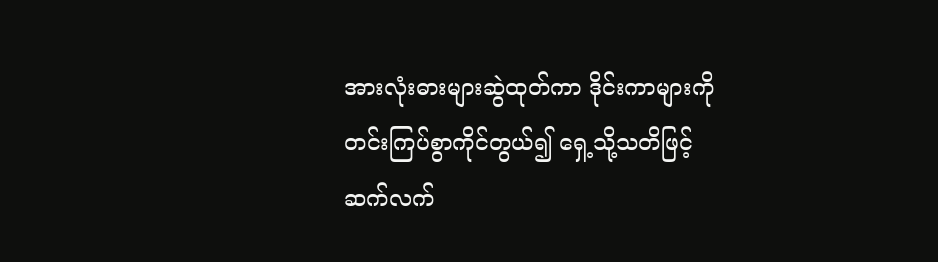အားလုံးဓားများဆွဲထုတ်ကာ ဒိုင်းကာများကို တင်းကြပ်စွာကိုင်တွယ်၍ ရှေ့သို့သတိဖြင့်ဆက်လက်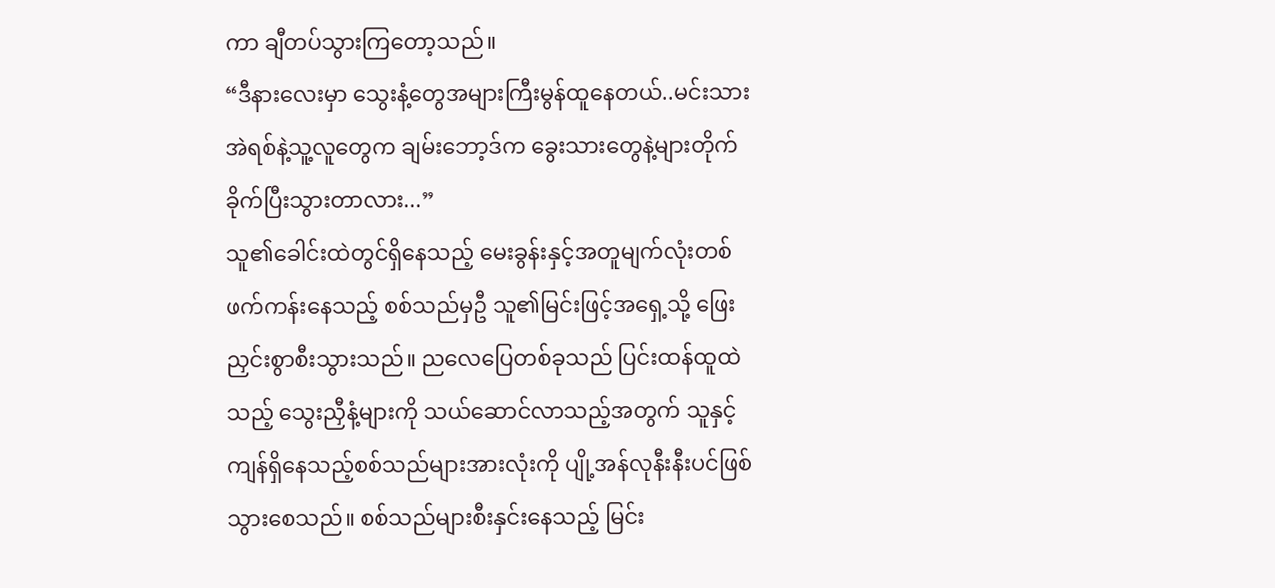ကာ ချီတပ်သွားကြတော့သည်။
“ဒီနားလေးမှာ သွေးနံ့တွေအများကြီးမွန်ထူနေတယ်..မင်းသားအဲရစ်နဲ့သူ့လူတွေက ချမ်းဘော့ဒ်က ခွေးသားတွေနဲ့များတိုက်ခိုက်ပြီးသွားတာလား...”
သူ၏ခေါင်းထဲတွင်ရှိနေသည့် မေးခွန်းနှင့်အတူမျက်လုံးတစ်ဖက်ကန်းနေသည့် စစ်သည်မှဦ သူ၏မြင်းဖြင့်အရှေ့သို့ ဖြေးညှင်းစွာစီးသွားသည်။ ညလေပြေတစ်ခုသည် ပြင်းထန်ထူထဲသည့် သွေးညှီနံ့များကို သယ်ဆောင်လာသည့်အတွက် သူနှင့် ကျန်ရှိနေသည့်စစ်သည်များအားလုံးကို ပျို့အန်လုနီးနီးပင်ဖြစ်သွားစေသည်။ စစ်သည်များစီးနှင်းနေသည့် မြင်း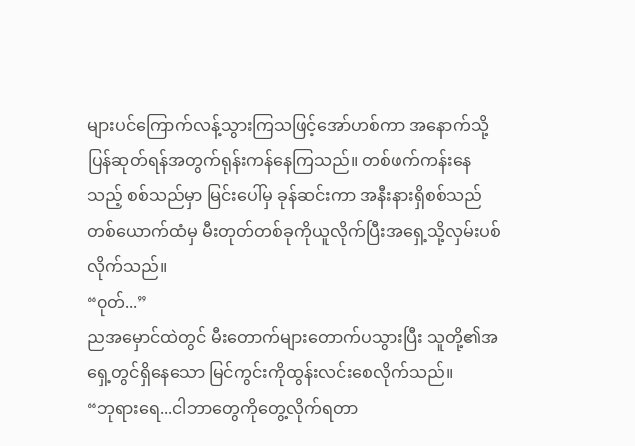များပင်ကြောက်လန့်သွားကြသဖြင့်အော်ဟစ်ကာ အနောက်သို့ပြန်ဆုတ်ရန်အတွက်ရုန်းကန်နေကြသည်။ တစ်ဖက်ကန်းနေသည့် စစ်သည်မှာ မြင်းပေါ်မှ ခုန်ဆင်းကာ အနီးနားရှိစစ်သည်တစ်ယောက်ထံမှ မီးတုတ်တစ်ခုကိုယူလိုက်ပြီးအရှေ့သို့လှမ်းပစ်လိုက်သည်။
“၀ုတ်...”
ညအမှောင်ထဲတွင် မီးတောက်များတောက်ပသွားပြီး သူတို့၏အရှေ့တွင်ရှိနေသော မြင်ကွင်းကိုထွန်းလင်းစေလိုက်သည်။
“ဘုရားရေ...ငါဘာတွေကိုတွေ့လိုက်ရတာ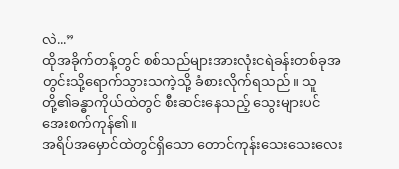လဲ...”
ထိုအခိုက်တန့်တွင် စစ်သည်များအားလုံးငရဲခန်းတစ်ခုအတွင်းသို့ရောက်သွားသကဲ့သို့ ခံစားလိုက်ရသည်။ သူတို့၏ခန္ဓာကိုယ်ထဲတွင် စီးဆင်းနေသည့် သွေးများပင် အေးစက်ကုန်၏။
အရိပ်အမှောင်ထဲတွင်ရှိသော တောင်ကုန်းသေးသေးလေး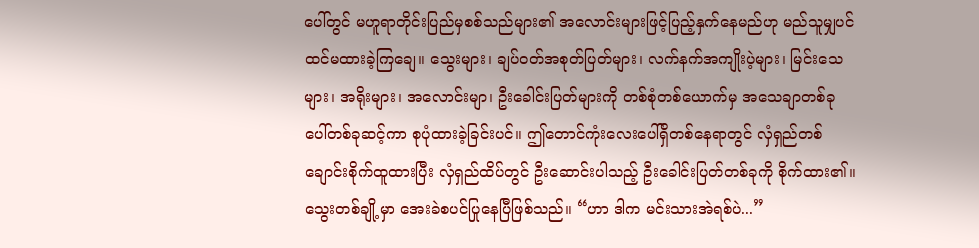ပေါ်တွင် မဟူရာတိုင်းပြည်မှစစ်သည်များ၏ အလောင်းများဖြင့်ပြည့်နှက်နေမည်ဟု မည်သူမျှပင် ထင်မထားခဲ့ကြချေ။ သွေးများ၊ ချပ်၀တ်အစုတ်ပြတ်များ၊ လက်နက်အကျိုးပဲ့များ၊ မြင်းသေများ၊ အရိုးများ၊ အလောင်းမျာ၊ ဦးခေါင်းပြတ်များကို တစ်စုံတစ်ယောက်မှ အသေချာတစ်ခုပေါ်တစ်ခုဆင့်ကာ စုပုံထားခဲ့ခြင်းပင်။ ဤတောင်ကုံးလေးပေါ်ရှိတစ်နေရာတွင် လှံရှည်တစ်ချောင်းစိုက်ထူထားပြီး လှံရှည်ထိပ်တွင် ဦးဆောင်းပါသည့် ဦးခေါင်းပြတ်တစ်ခုကို စိုက်ထား၏။ သွေးတစ်ချို့မှာ အေးခဲစပင်ပြုနေပြီဖြစ်သည်။ “ဟာ ဒါက မင်းသားအဲရစ်ပဲ...”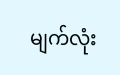မျက်လုံး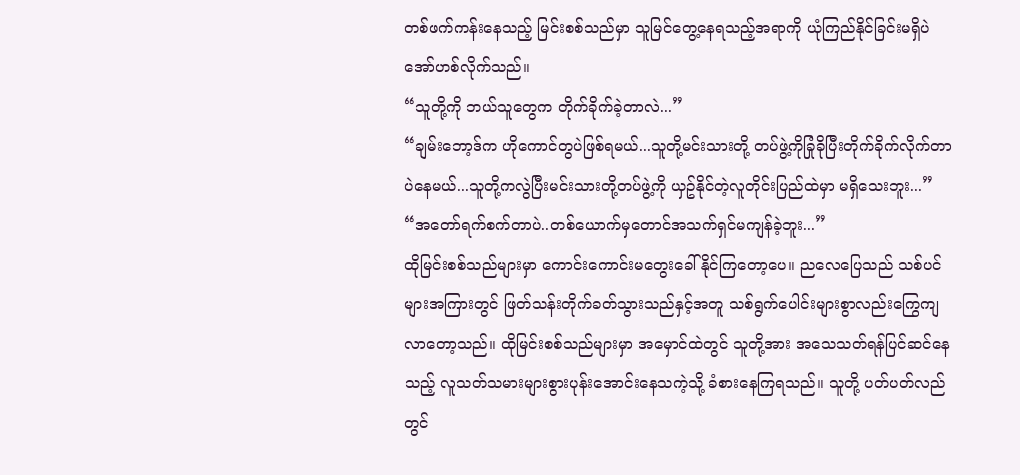တစ်ဖက်ကန်းနေသည့် မြင်းစစ်သည်မှာ သူမြင်တွေ့နေရသည့်အရာကို ယုံကြည်နိုင်ခြင်းမရှိပဲအော်ဟစ်လိုက်သည်။
“သူတို့ကို ဘယ်သူတွေက တိုက်ခိုက်ခဲ့တာလဲ...”
“ချမ်းဘော့ဒ်က ဟိုကောင်တွပဲဖြစ်ရမယ်...သူတို့မင်းသားတို့ တပ်ဖွဲ့ကိုခြုံခိုပြီးတိုက်ခိုက်လိုက်တာပဲနေမယ်...သူတို့ကလွဲပြီးမင်းသားတို့တပ်ဖွဲ့ကို ယှဥ်နိုင်တဲ့လူတိုင်းပြည်ထဲမှာ မရှိသေးဘူး...”
“အတော်ရက်စက်တာပဲ..တစ်ယောက်မှတောင်အသက်ရှင်မကျန်ခဲ့ဘူး...”
ထိုမြင်းစစ်သည်များမှာ ကောင်းကောင်းမတွေးခေါ်နိုင်ကြတော့ပေ။ ညလေပြေသည် သစ်ပင်များအကြားတွင် ဖြတ်သန်းတိုက်ခတ်သွားသည်နှင့်အတူ သစ်ရွက်ပေါင်းများစွာလည်းကြွေကျလာတော့သည်။ ထိုမြင်းစစ်သည်များမှာ အမှောင်ထဲတွင် သူတို့အား အသေသတ်ရန်ပြင်ဆင်နေသည့် လူသတ်သမားများစွားပုန်းအောင်းနေသကဲ့သို့ ခံစားနေကြရသည်။ သူတို့ ပတ်ပတ်လည်တွင်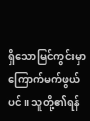ရှိသောမြင်ကွင်းမှာ ကြောက်မက်ဖွယ်ပင်။ သူတို့၏ရန်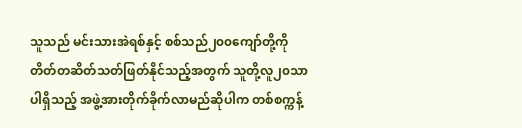သူသည် မင်းသားအဲရစ်နှင့် စစ်သည်၂၀၀ကျော်တို့ကို တိတ်တဆိတ်သတ်ဖြတ်နိုင်သည့်အတွက် သူတို့လူ၂၀သာပါရှိသည့် အဖွဲ့အားတိုက်ခိုက်လာမည်ဆိုပါက တစ်စက္ကန့်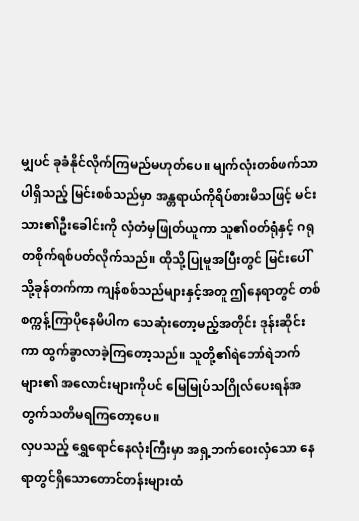မျှပင် ခုခံနိုင်လိုက်ကြမည်မဟုတ်ပေ။ မျက်လုံးတစ်ဖက်သာပါရှိသည့် မြင်းစစ်သည်မှာ အန္တရာယ်ကိုရိပ်စားမိသဖြင့် မင်းသား၏ဦးခေါင်းကို လှံတံမှဖြုတ်ယူကာ သူ၏၀တ်ရုံနှင့် ဂရုတစိုက်ရစ်ပတ်လိုက်သည်။ ထိုသို့ပြုမူအပြီးတွင် မြင်းပေါ်သို့ခုန်တက်ကာ ကျန်စစ်သည်များနှင့်အတူ ဤနေရာတွင် တစ်စက္ကန့်ကြာပိုနေမိပါက သေဆုံးတော့မည့်အတိုင်း ဒုန်းဆိုင်းကာ ထွက်ခွာလာခဲ့ကြတော့သည်။ သူတို့၏ရဲဘော်ရဲဘက်များ၏ အလောင်းများကိုပင် မြေမြုပ်သဂြိုလ်ပေးရန်အတွက်သတိမရကြတော့ပေ။
လှပသည့် ရွှေရောင်နေလုံးကြီးမှာ အရှ့ဘက်၀ေးလှံသော နေရာတွင်ရှိသောတောင်တန်းများထံ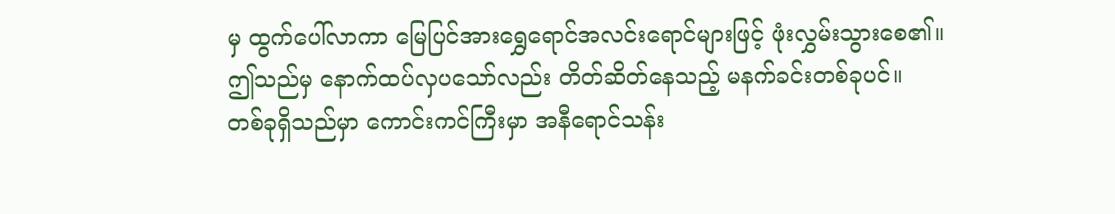မှ ထွက်ပေါ်လာကာ မြေပြင်အားရွှေရောင်အလင်းရောင်များဖြင့် ဖုံးလွှမ်းသွားစေ၏။
ဤသည်မှ နောက်ထပ်လှပသော်လည်း တိတ်ဆိတ်နေသည့် မနက်ခင်းတစ်ခုပင်။
တစ်ခုရှိသည်မှာ ကောင်းကင်ကြီးမှာ အနီရောင်သန်း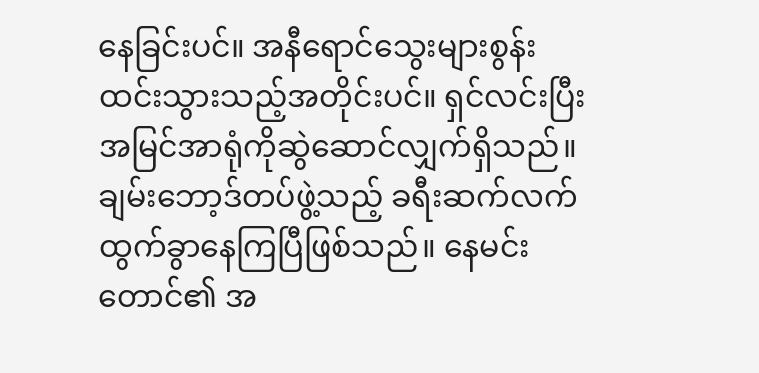နေခြင်းပင်။ အနီရောင်သွေးများစွန်းထင်းသွားသည့်အတိုင်းပင်။ ရှင်လင်းပြီးအမြင်အာရုံကိုဆွဲဆောင်လျှက်ရှိသည်။
ချမ်းဘော့ဒ်တပ်ဖွဲ့သည့် ခရီးဆက်လက်ထွက်ခွာနေကြပြီဖြစ်သည်။ နေမင်းတောင်၏ အ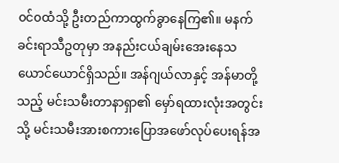၀င်၀ထံသို့ ဦးတည်ကာထွက်ခွာနေကြ၏။ မနက်ခင်းရာသီဥတုမှာ အနည်းငယ်ချမ်းအေးနေသယောင်ယောင်ရှိသည်။ အန်ဂျယ်လာနှင့် အန်မာတို့သည့် မင်းသမီးတာနာရှာ၏ မှော်ရထားလုံးအတွင်းသို့ မင်းသမီးအားစကားပြောအဖော်လုပ်ပေးရန်အ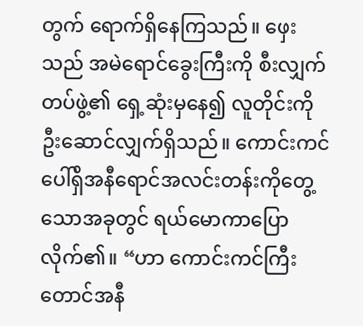တွက် ရောက်ရှိနေကြသည်။ ဖှေးသည် အမဲရောင်ခွေးကြီးကို စီးလျှက်တပ်ဖွဲ့၏ ရှေ့ဆုံးမှနေ၍ လူတိုင်းကို ဦးဆောင်လျှက်ရှိသည်။ ကောင်းကင်ပေါ်ရှိအနီရောင်အလင်းတန်းကိုတွေ့သောအခုတွင် ရယ်မောကာပြောလိုက်၏။ “ဟာ ကောင်းကင်ကြီးတောင်အနီ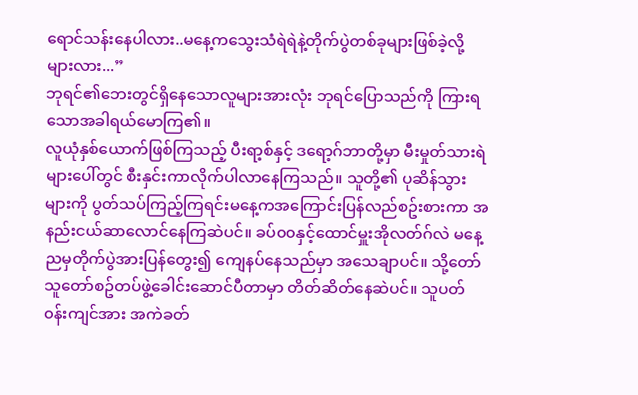ရောင်သန်းနေပါလား..မနေ့ကသွေးသံရဲရဲနဲ့တိုက်ပွဲတစ်ခုများဖြစ်ခဲ့လို့များလား...”
ဘုရင်၏ဘေးတွင်ရှိနေသောလူများအားလုံး ဘုရင်ပြောသည်ကို ကြားရသောအခါရယ်မောကြ၏။
လူယုံနှစ်ယောက်ဖြစ်ကြသည့် ပီးရာ့စ်နှင့် ဒရော့ဂ်ဘာတို့မှာ မီးမှုတ်သားရဲများပေါ်တွင် စီးနှင်းကာလိုက်ပါလာနေကြသည်။ သူတို့၏ ပုဆိန်သွားများကို ပွတ်သပ်ကြည့်ကြရင်းမနေ့ကအကြောင်းပြန်လည်စဥ်းစားကာ အနည်းငယ်ဆာလောင်နေကြဆဲပင်။ ခပ်၀၀နှင့်ထောင်မှူးအိုလတ်ဂ်လဲ မနေ့ညမှတိုက်ပွဲအားပြန်တွေး၍ ကျေနပ်နေသည်မှာ အသေချာပင်။ သို့တော် သူတော်စဥ်တပ်ဖွဲ့ခေါင်းဆောင်ပီတာမှာ တိတ်ဆိတ်နေဆဲပင်။ သူပတ်၀န်းကျင်အား အကဲခတ်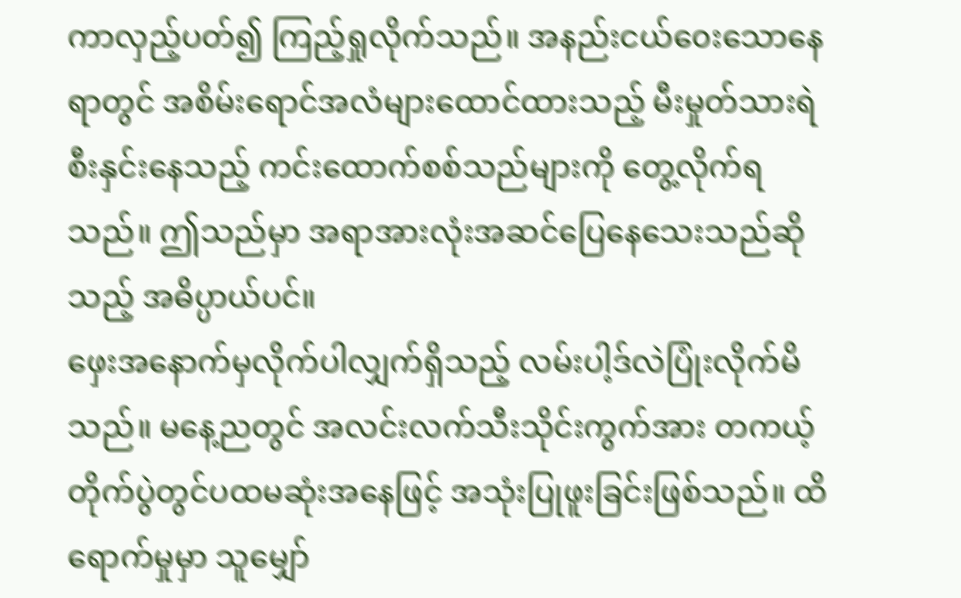ကာလှည့်ပတ်၍ ကြည့်ရှုလိုက်သည်။ အနည်းငယ်၀ေးသောနေရာတွင် အစိမ်းရောင်အလံများထောင်ထားသည့် မီးမှုတ်သားရဲစီးနှင်းနေသည့် ကင်းထောက်စစ်သည်များကို တွေ့လိုက်ရသည်။ ဤသည်မှာ အရာအားလုံးအဆင်ပြေနေသေးသည်ဆိုသည့် အဓိပ္ပာယ်ပင်။
ဖှေးအနောက်မှလိုက်ပါလျှက်ရှိသည့် လမ်းပါ့ဒ်လဲပြုံးလိုက်မိသည်။ မနေ့ညတွင် အလင်းလက်သီးသိုင်းကွက်အား တကယ့်တိုက်ပွဲတွင်ပထမဆုံးအနေဖြင့် အသုံးပြုဖူးခြင်းဖြစ်သည်။ ထိရောက်မှုမှာ သူမျှော်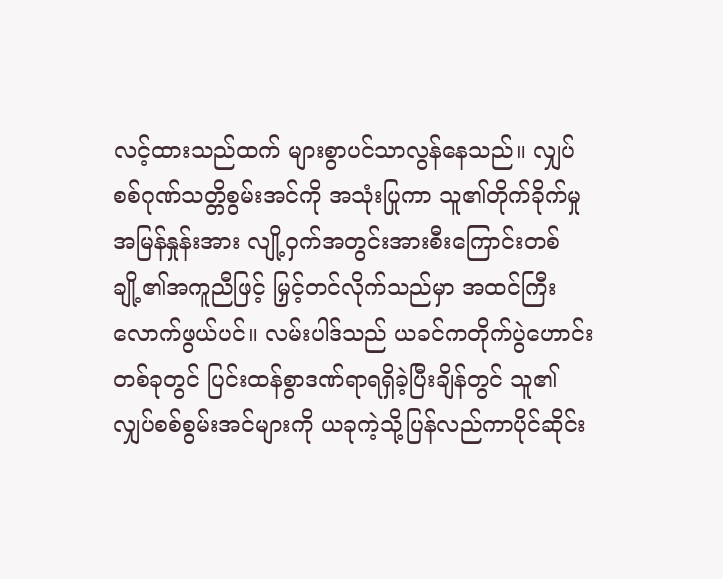လင့်ထားသည်ထက် များစွာပင်သာလွန်နေသည်။ လျှပ်စစ်ဂုဏ်သတ္တိစွမ်းအင်ကို အသုံးပြုကာ သူ၏တိုက်ခိုက်မှုအမြန်နှုန်းအား လျို့၀ှက်အတွင်းအားစီးကြောင်းတစ်ချို့၏အကူညီဖြင့် မြှင့်တင်လိုက်သည်မှာ အထင်ကြီးလောက်ဖွယ်ပင်။ လမ်းပါဒ်သည် ယခင်ကတိုက်ပွဲဟောင်းတစ်ခုတွင် ပြင်းထန်စွာဒဏ်ရာရရှိခဲ့ပြီးချိန်တွင် သူ၏လျှပ်စစ်စွမ်းအင်များကို ယခုကဲ့သို့ပြန်လည်ကာပိုင်ဆိုင်း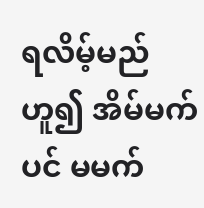ရလိမ့်မည်ဟူ၍ အိမ်မက်ပင် မမက်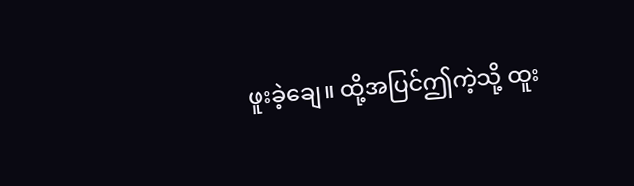ဖူးခဲ့ချေ။ ထို့အပြင်ဤကဲ့သို့ ထူး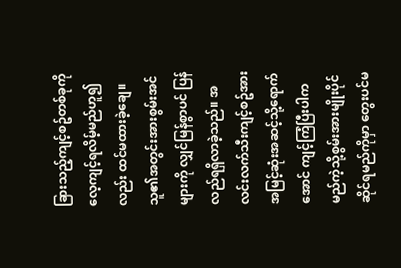ခြားသည့်ကျင့်စဥ်တစ်ခုကို လေ့ကျင့်ရလိမ့်မည်ဟူ၍လည်း ထင်မထားခဲ့ချေ။ သူ၏အတွင်းအားစွမ်းအင်များကို လျှင်မြန်စွာပင် ပြန်လည်ရရှိလာခဲ့သည်။ အလင်းလက်သီးကျင့်စဥ်အား အမြင့်ဆုံးအဆင့်သို့ရောက်အောင် ကျင့်ကြံပြီးပါက မည်ကဲ့သို့စွမ်းအားမျိုးပိုင်ဆိုင်ရမည်ကိုမှာ တွေးပင်မ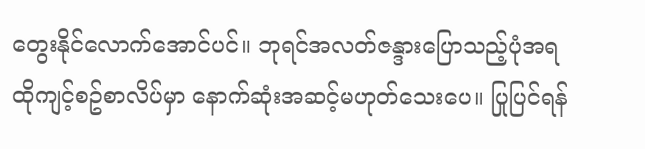တွေးနိုင်လောက်အောင်ပင်။ ဘုရင်အလတ်ဇန္ဒားပြောသည့်ပုံအရ ထိုကျင့်စဥ်စာလိပ်မှာ နောက်ဆုံးအဆင့်မဟုတ်သေးပေ။ ပြုပြင်ရန်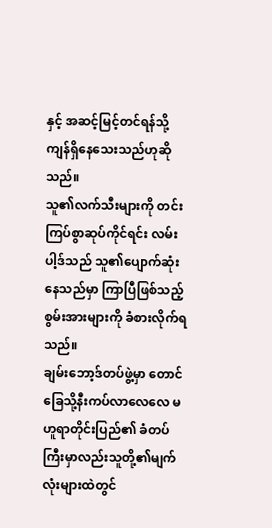နှင့် အဆင့်မြင့်တင်ရန်သို့ ကျန်ရှိနေသေးသည်ဟုဆိုသည်။
သူ၏လက်သီးများကို တင်းကြပ်စွာဆုပ်ကိုင်ရင်း လမ်းပါ့ဒ်သည် သူ၏ပျောက်ဆုံးနေသည်မှာ ကြာပြီဖြစ်သည့် စွမ်းအားများကို ခံစားလိုက်ရသည်။
ချမ်းဘော့ဒ်တပ်ဖွဲ့မှာ တောင်ခြေသို့နီးကပ်လာလေလေ မဟူရာတိုင်းပြည်၏ ခံတပ်ကြီးမှာလည်းသူတို့၏မျက်လုံးများထဲတွင်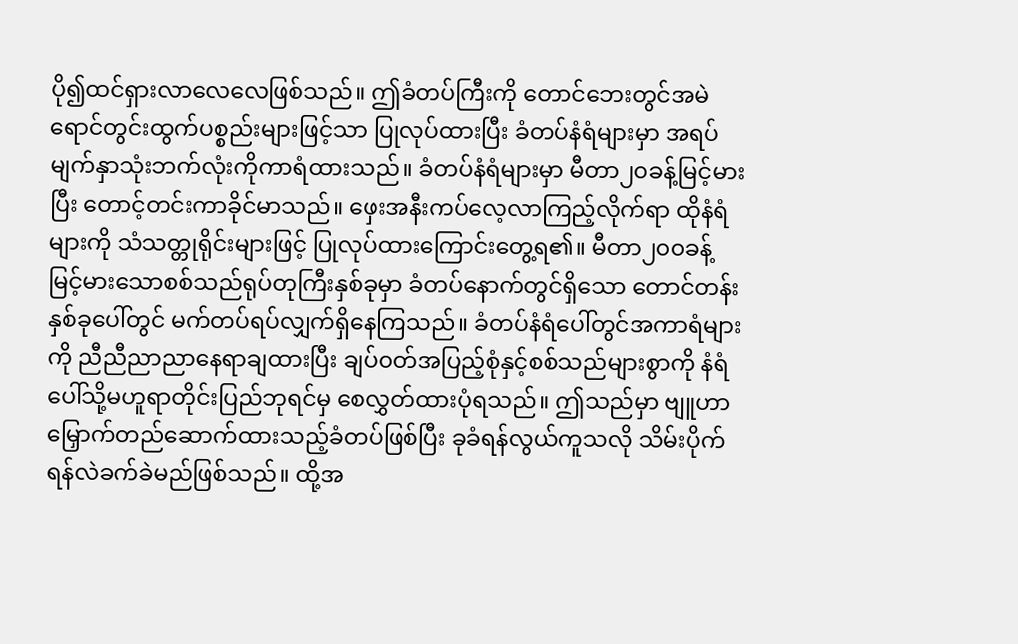ပို၍ထင်ရှားလာလေလေဖြစ်သည်။ ဤခံတပ်ကြီးကို တောင်ဘေးတွင်အမဲရောင်တွင်းထွက်ပစ္စည်းများဖြင့်သာ ပြုလုပ်ထားပြီး ခံတပ်နံရံများမှာ အရပ်မျက်နှာသုံးဘက်လုံးကိုကာရံထားသည်။ ခံတပ်နံရံများမှာ မီတာ၂၀ခန့်မြင့်မားပြီး တောင့်တင်းကာခိုင်မာသည်။ ဖှေးအနီးကပ်လေ့လာကြည့်လိုက်ရာ ထိုနံရံများကို သံသတ္တုရိုင်းများဖြင့် ပြုလုပ်ထားကြောင်းတွေ့ရ၏။ မီတာ၂၀၀ခန့်မြင့်မားသောစစ်သည်ရုပ်တုကြီးနှစ်ခုမှာ ခံတပ်နောက်တွင်ရှိသော တောင်တန်းနှစ်ခုပေါ်တွင် မက်တပ်ရပ်လျှက်ရှိနေကြသည်။ ခံတပ်နံရံပေါ်တွင်အကာရံများကို ညီညီညာညာနေရာချထားပြီး ချပ်၀တ်အပြည့်စုံနှင့်စစ်သည်များစွာကို နံရံပေါ်သို့မဟူရာတိုင်းပြည်ဘုရင်မှ စေလွှတ်ထားပုံရသည်။ ဤသည်မှာ ဗျူဟာမြှောက်တည်ဆောက်ထားသည့်ခံတပ်ဖြစ်ပြီး ခုခံရန်လွယ်ကူသလို သိမ်းပိုက်ရန်လဲခက်ခဲမည်ဖြစ်သည်။ ထို့အ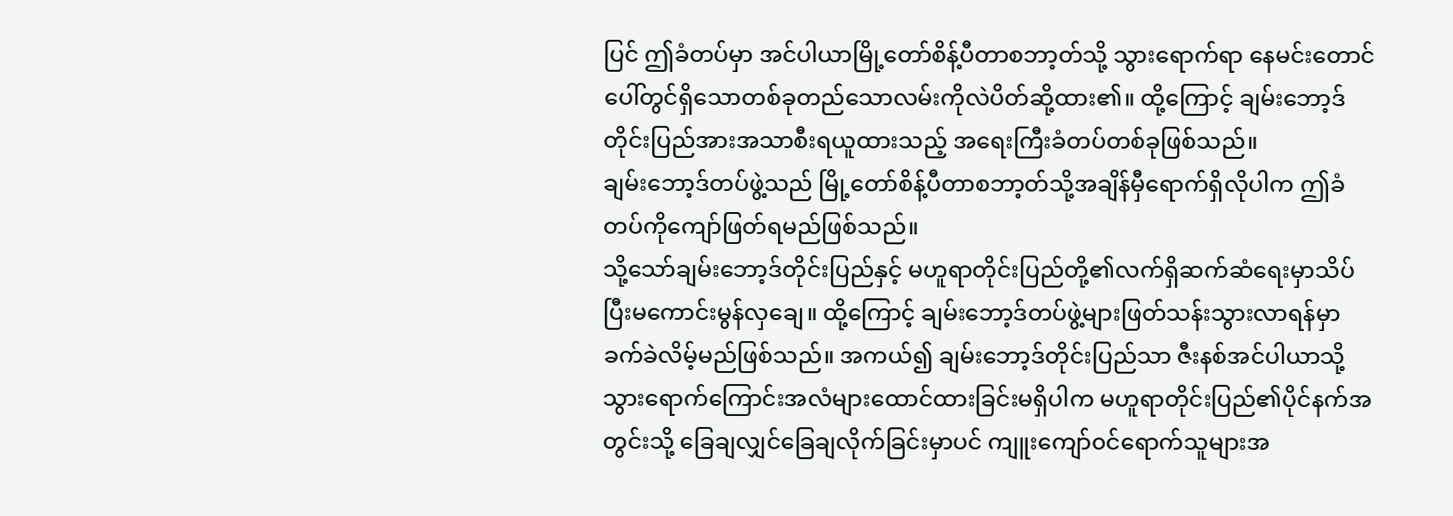ပြင် ဤခံတပ်မှာ အင်ပါယာမြို့တော်စိန့်ပီတာစဘာ့တ်သို့ သွားရောက်ရာ နေမင်းတောင်ပေါ်တွင်ရှိသောတစ်ခုတည်သောလမ်းကိုလဲပိတ်ဆို့ထား၏။ ထို့ကြောင့် ချမ်းဘော့ဒ်တိုင်းပြည်အားအသာစီးရယူထားသည့် အရေးကြီးခံတပ်တစ်ခုဖြစ်သည်။
ချမ်းဘော့ဒ်တပ်ဖွဲ့သည် မြို့တော်စိန့်ပီတာစဘာ့တ်သို့အချိန်မှီရောက်ရှိလိုပါက ဤခံတပ်ကိုကျော်ဖြတ်ရမည်ဖြစ်သည်။
သို့သော်ချမ်းဘော့ဒ်တိုင်းပြည်နှင့် မဟူရာတိုင်းပြည်တို့၏လက်ရှိဆက်ဆံရေးမှာသိပ်ပြီးမကောင်းမွန်လှချေ။ ထို့ကြောင့် ချမ်းဘော့ဒ်တပ်ဖွဲ့များဖြတ်သန်းသွားလာရန်မှာ ခက်ခဲလိမ့်မည်ဖြစ်သည်။ အကယ်၍ ချမ်းဘော့ဒ်တိုင်းပြည်သာ ဇီးနစ်အင်ပါယာသို့ သွားရောက်ကြောင်းအလံများထောင်ထားခြင်းမရှိပါက မဟူရာတိုင်းပြည်၏ပိုင်နက်အတွင်းသို့ ခြေချလျှင်ခြေချလိုက်ခြင်းမှာပင် ကျူးကျော်၀င်ရောက်သူများအ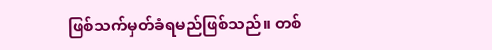ဖြစ်သက်မှတ်ခံရမည်ဖြစ်သည်။ တစ်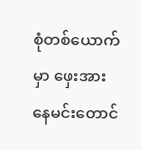စုံတစ်ယောက်မှာ ဖှေးအား နေမင်းတောင်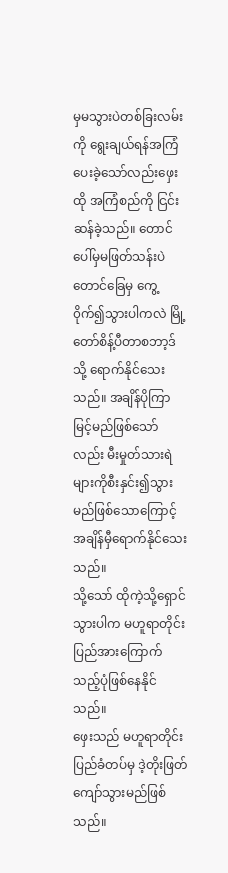မှမသွားပဲတစ်ခြးလမ်းကို ရွေးချယ်ရန်အကြံပေးခဲ့သော်လည်းဖှေးထို အကြံစည်ကို ငြင်းဆန်ခဲ့သည်။ တောင်ပေါ်မှမဖြတ်သန်းပဲ တောင်ခြေမှ ကွေ့၀ိုက်၍သွားပါကလဲ မြို့တော်စိန့်ပီတာစဘာ့ဒ်သို့ ရောက်နိုင်သေးသည်။ အချိန်ပိုကြာမြင့်မည်ဖြစ်သော်လည်း မီးမှုတ်သားရဲများကိုစီးနှင်း၍သွားမည်ဖြစ်သောကြောင့် အချိန်မှီရောက်နိုင်သေးသည်။
သို့သော် ထိုကဲ့သို့ရှောင်သွားပါက မဟူရာတိုင်းပြည်အားကြောက်သည့်ပုံဖြစ်နေနိုင်သည်။
ဖှေးသည် မဟူရာတိုင်းပြည်ခံတပ်မှ ဒဲ့တိုးဖြတ်ကျော်သွားမည်ဖြစ်သည်။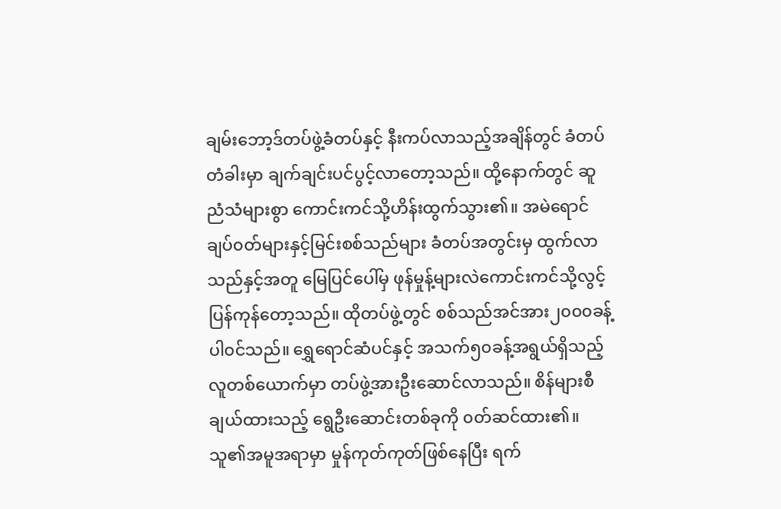ချမ်းဘော့ဒ်တပ်ဖွဲ့ခံတပ်နှင့် နီးကပ်လာသည့်အချိန်တွင် ခံတပ်တံခါးမှာ ချက်ချင်းပင်ပွင့်လာတော့သည်။ ထို့နောက်တွင် ဆူညံသံများစွာ ကောင်းကင်သို့ဟိန်းထွက်သွား၏။ အမဲရောင်ချပ်၀တ်များနှင့်မြင်းစစ်သည်များ ခံတပ်အတွင်းမှ ထွက်လာသည်နှင့်အတူ မြေပြင်ပေါ်မှ ဖုန်မှုန့်များလဲကောင်းကင်သို့လွင့်ပြန်ကုန်တော့သည်။ ထိုတပ်ဖွဲ့တွင် စစ်သည်အင်အား၂၀၀၀ခန့်ပါ၀င်သည်။ ရွှေရောင်ဆံပင်နှင့် အသက်၅၀ခန့်အရွယ်ရှိသည့်လူတစ်ယောက်မှာ တပ်ဖွဲ့အားဦးဆောင်လာသည်။ စိန်များစီချယ်ထားသည့် ရွေဦးဆောင်းတစ်ခုကို ၀တ်ဆင်ထား၏။ သူ၏အမူအရာမှာ မှုန်ကုတ်ကုတ်ဖြစ်နေပြီး ရက်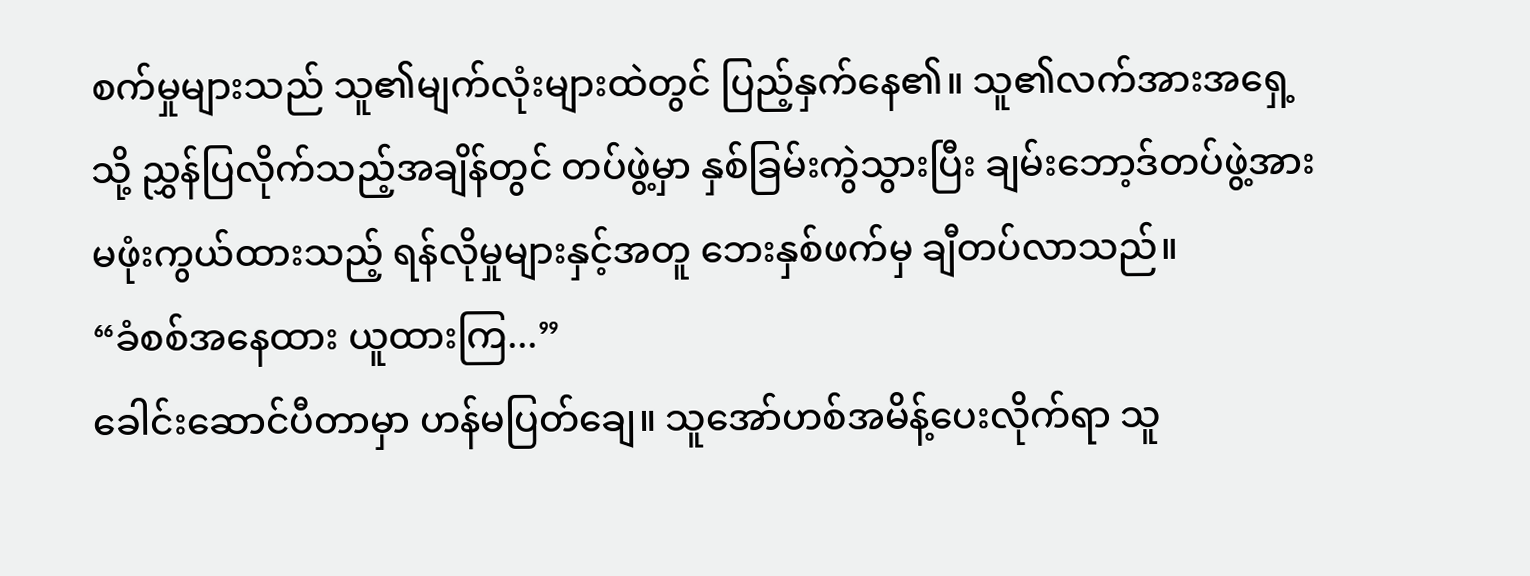စက်မှုများသည် သူ၏မျက်လုံးများထဲတွင် ပြည့်နှက်နေ၏။ သူ၏လက်အားအရှေ့သို့ ညွှန်ပြလိုက်သည့်အချိန်တွင် တပ်ဖွဲ့မှာ နှစ်ခြမ်းကွဲသွားပြီး ချမ်းဘော့ဒ်တပ်ဖွဲ့အားမဖုံးကွယ်ထားသည့် ရန်လိုမှုများနှင့်အတူ ဘေးနှစ်ဖက်မှ ချီတပ်လာသည်။
“ခံစစ်အနေထား ယူထားကြ...”
ခေါင်းဆောင်ပီတာမှာ ဟန်မပြတ်ချေ။ သူအော်ဟစ်အမိန့်ပေးလိုက်ရာ သူ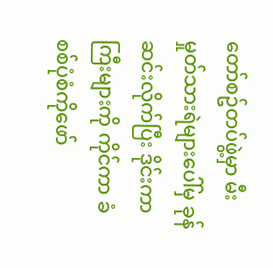တော်စဥ်တပ်ဖွဲ့မှာ မီးမှုတ်သားရဲများပေါ်မှ ခုန်ဆင်းလိုက်ပြီး ဒိုင်းကာကြီးများကို ကိုင်ကာ ခံစစ်ပုံစံကိုဖော်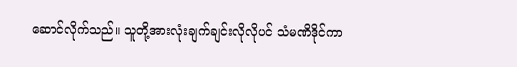ဆောင်လိုက်သည်။ သူတို့အားလုံးချက်ချင်းလိုလိုပင် သံမဏိဒိုင်ကာ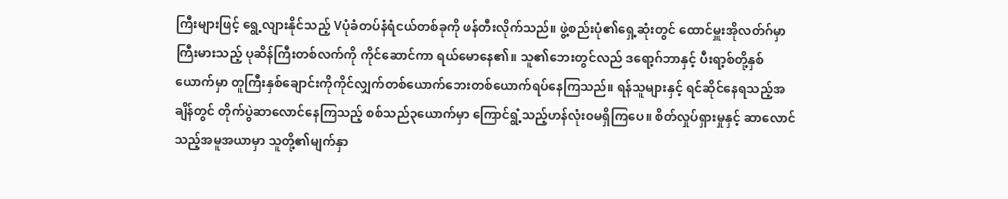ကြီးများဖြင့် ရွေ့လျားနိုင်သည့် Vပုံခံတပ်နံရံငယ်တစ်ခုကို ဖန်တီးလိုက်သည်။ ဖွဲ့စည်းပုံ၏ရှေ့ဆုံးတွင် ထောင်မှူးအိုလတ်ဂ်မှာ ကြီးမားသည့် ပုဆိန်ကြီးတစ်လက်ကို ကိုင်ဆောင်ကာ ရယ်မောနေ၏။ သူ၏ဘေးတွင်လည် ဒရော့ဂ်ဘာနှင့် ပီးရာ့စ်တို့နှစ်ယောက်မှာ တူကြီးနှစ်ချောင်းကိုကိုင်လျှက်တစ်ယောက်ဘေးတစ်ယောက်ရပ်နေကြသည်။ ရန်သူများနှင့် ရင်ဆိုင်နေရသည့်အချိန်တွင် တိုက်ပွဲဆာလောင်နေကြသည့် စစ်သည်၃ယောက်မှာ ကြောင်ရွံ့သည့်ဟန်လုံး၀မရှိကြပေ။ စိတ်လှုပ်ရှားမှုနှင့် ဆာလောင်သည့်အမူအယာမှာ သူတို့၏မျက်နှာ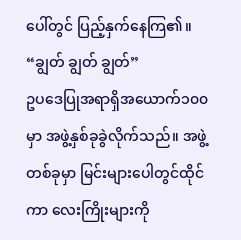ပေါ်တွင် ပြည့်နှက်နေကြ၏။
“ချွတ် ချွတ် ချွတ်”
ဥပဒေပြုအရာရှိအယောက်၁၀၀မှာ အဖွဲ့နှစ်ခုခွဲလိုက်သည်။ အဖွဲ့တစ်ခုမှာ မြင်းများပေါတွင်ထိုင်ကာ လေးကြိုးများကို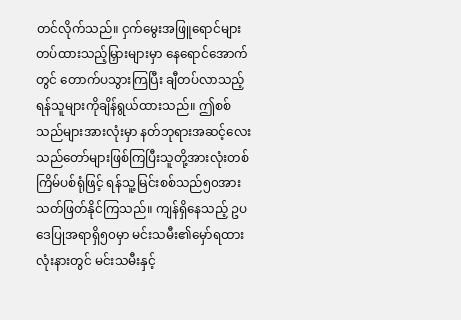တင်လိုက်သည်။ ငှက်မွေးအဖြူရောင်များ တပ်ထားသည့်မြှားများမှာ နေရောင်အောက်တွင် တောက်ပသွားကြပြီး ချီတပ်လာသည့် ရန်သူများကိုချိန်ရွယ်ထားသည်။ ဤစစ်သည်များအားလုံးမှာ နတ်ဘုရားအဆင့်လေးသည်တော်များဖြစ်ကြပြီးသူတို့အားလုံးတစ်ကြိမ်ပစ်ရုံဖြင့် ရန်သူ့မြင်းစစ်သည်၅၀အား သတ်ဖြတ်နိုင်ကြသည်။ ကျန်ရှိနေသည့် ဥပဒေပြုအရာရှိ၅၀မှာ မင်းသမီး၏မှော်ရထားလုံးနားတွင် မင်းသမီးနှင့်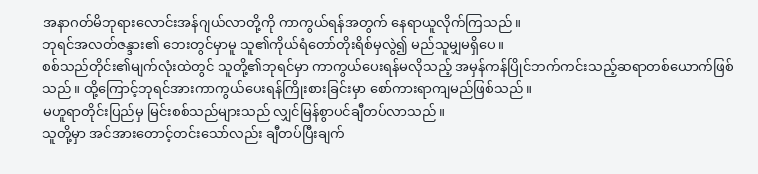အနာဂတ်မိဘုရားလောင်းအန်ဂျယ်လာတို့ကို ကာကွယ်ရန်အတွက် နေရာယူလိုက်ကြသည်။
ဘုရင်အလတ်ဇန္ဒား၏ ဘေးတွင်မှာမူ သူ၏ကိုယ်ရံတော်တိုးရိစ်မှလွဲ၍ မည်သူမျှမရှိပေ။
စစ်သည်တိုင်း၏မျက်လုံးထဲတွင် သူတို့၏ဘုရင်မှာ ကာကွယ်ပေးရန်မလိုသည့် အမှန်ကန်ပြိုင်ဘက်ကင်းသည့်ဆရာတစ်ယောက်ဖြစ်သည်။ ထို့ကြောင့်ဘုရင်အားကာကွယ်ပေးရန်ကြိုးစားခြင်းမှာ စော်ကားရာကျမည်ဖြစ်သည်။
မဟူရာတိုင်းပြည်မှ မြင်းစစ်သည်များသည် လျှင်မြန်စွာပင်ချီတပ်လာသည်။
သူတို့မှာ အင်အားတောင့်တင်းသော်လည်း ချီတပ်ပြီးချက်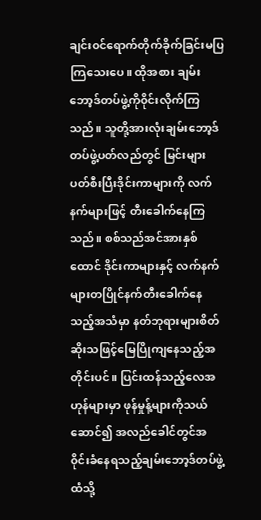ချင်း၀င်ရောက်တိုက်ခိုက်ခြင်းမပြကြသေးပေ။ ထိုအစား ချမ်းဘော့ဒ်တပ်ဖွဲ့ကို၀ိုင်းလိုက်ကြသည်။ သူတို့အားလုံးချမ်းဘော့ဒ်တပ်ဖွဲ့ပတ်လည်တွင် မြင်းများပတ်စီးပြီးဒိုင်းကာများကို လက်နက်များဖြင့် တီးခေါက်နေကြသည်။ စစ်သည်အင်အားနှစ်ထောင် ဒိုင်းကာများနှင့် လက်နက်များတပြိုင်နက်တီးခေါက်နေသည့်အသံမှာ နတ်ဘုရားများစိတ်ဆိုးသဖြင့်မြေပြိုကျနေသည့်အတိုင်းပင်။ ပြင်းထန်သည့်လေအဟုန်များမှာ ဖုန်မှုန့်များကိုသယ်ဆောင်၍ အလည်ခေါင်တွင်အ၀ိုင်းခံနေရသည့်ချမ်းဘော့ဒ်တပ်ဖွဲ့ထံသို့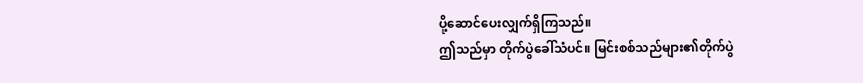ပို့ဆောင်ပေးလျှက်ရှိကြသည်။
ဤသည်မှာ တိုက်ပွဲခေါ်သံပင်။ မြင်းစစ်သည်များ၏တိုက်ပွဲ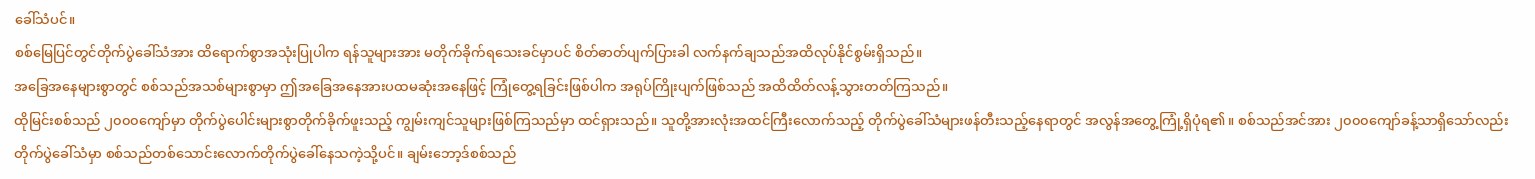ခေါ်သံပင်။
စစ်မြေပြင်တွင်တိုက်ပွဲခေါ်သံအား ထိရောက်စွာအသုံးပြုပါက ရန်သူများအား မတိုက်ခိုက်ရသေးခင်မှာပင် စိတ်ဓာတ်ပျက်ပြားခါ လက်နက်ချသည်အထိလုပ်နိုင်စွမ်းရှိသည်။
အခြေအနေများစွာတွင် စစ်သည်အသစ်များစွာမှာ ဤအခြေအနေအားပထမဆုံးအနေဖြင့် ကြုံတွေ့ရခြင်းဖြစ်ပါက အရုပ်ကြိုးပျက်ဖြစ်သည် အထိထိတ်လန့်သွားတတ်ကြသည်။
ထိုမြင်းစစ်သည် ၂၀၀၀ကျော်မှာ တိုက်ပွဲပေါင်းများစွာတိုက်ခိုက်ဖူးသည့် ကျွမ်းကျင်သူများဖြစ်ကြသည်မှာ ထင်ရှားသည်။ သူတို့အားလုံးအထင်ကြီးလောက်သည့် တိုက်ပွဲခေါ်သံများဖန်တီးသည့်နေရာတွင် အလွန်အတွေ့ကြုံ့ရှိပုံရ၏။ စစ်သည်အင်အား ၂၀၀၀ကျော်ခန့်သာရှိသော်လည်း တိုက်ပွဲခေါ်သံမှာ စစ်သည်တစ်သောင်းလောက်တိုက်ပွဲခေါ်နေသကဲ့သို့ပင်။ ချမ်းဘော့ဒ်စစ်သည်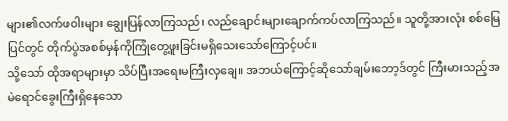များ၏လက်ဖ၀ါးများ ချွေးပြန်လာကြသည်၊ လည်ချောင်းများချောက်ကပ်လာကြသည်။ သူတို့အားလုံး စစ်မြေပြင်တွင် တိုက်ပွဲအစစ်မှန်ကိုကြုံတွေ့ဖူးခြင်းမရှိသေးသော်ကြောင့်ပင်။
သို့သော် ထိုအရာများမှာ သိပ်ပြီးအရေးမကြီးလှချေ။ အဘယ်ကြောင့်ဆိုသော်ချမ်းဘော့ဒ်တွင် ကြီးမားသည့်အမဲရောင်ခွေးကြီးရှိနေသော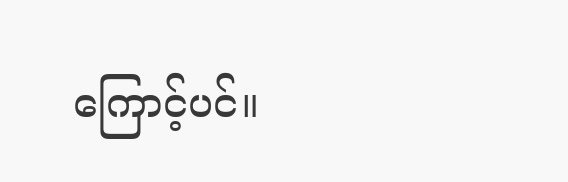ကြောင့်ပင်။